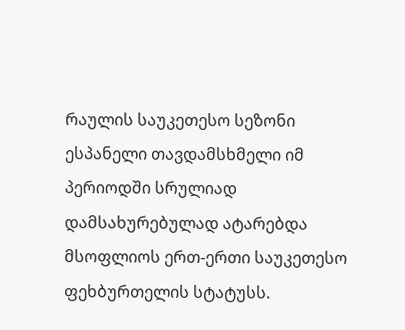რაულის საუკეთესო სეზონი
ესპანელი თავდამსხმელი იმ პერიოდში სრულიად დამსახურებულად ატარებდა მსოფლიოს ერთ-ერთი საუკეთესო ფეხბურთელის სტატუსს.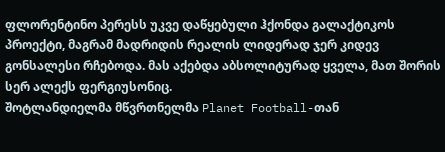ფლორენტინო პერესს უკვე დაწყებული ჰქონდა გალაქტიკოს პროექტი, მაგრამ მადრიდის რეალის ლიდერად ჯერ კიდევ გონსალესი რჩებოდა. მას აქებდა აბსოლიტურად ყველა, მათ შორის სერ ალექს ფერგიუსონიც.
შოტლანდიელმა მწვრთნელმა Planet Football-თან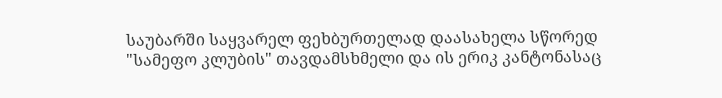საუბარში საყვარელ ფეხბურთელად დაასახელა სწორედ "სამეფო კლუბის" თავდამსხმელი და ის ერიკ კანტონასაც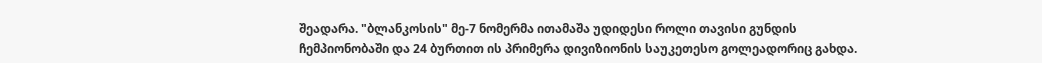შეადარა. "ბლანკოსის" მე-7 ნომერმა ითამაშა უდიდესი როლი თავისი გუნდის ჩემპიონობაში და 24 ბურთით ის პრიმერა დივიზიონის საუკეთესო გოლეადორიც გახდა.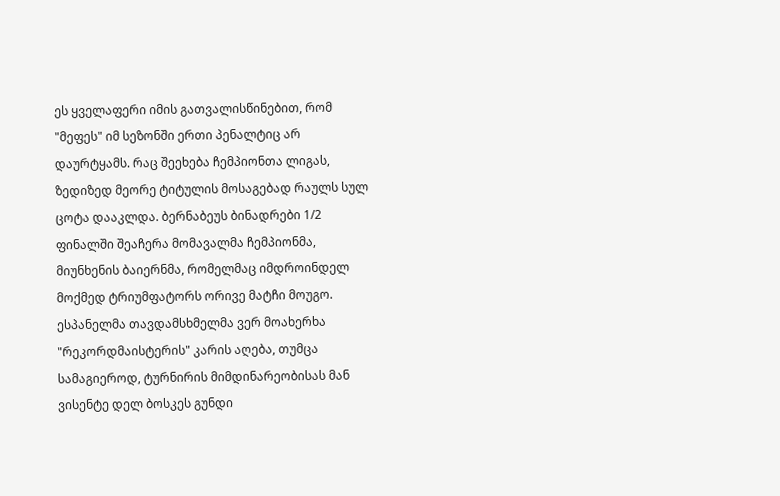ეს ყველაფერი იმის გათვალისწინებით, რომ "მეფეს" იმ სეზონში ერთი პენალტიც არ დაურტყამს. რაც შეეხება ჩემპიონთა ლიგას, ზედიზედ მეორე ტიტულის მოსაგებად რაულს სულ ცოტა დააკლდა. ბერნაბეუს ბინადრები 1/2 ფინალში შეაჩერა მომავალმა ჩემპიონმა, მიუნხენის ბაიერნმა, რომელმაც იმდროინდელ მოქმედ ტრიუმფატორს ორივე მატჩი მოუგო.
ესპანელმა თავდამსხმელმა ვერ მოახერხა "რეკორდმაისტერის" კარის აღება, თუმცა სამაგიეროდ, ტურნირის მიმდინარეობისას მან ვისენტე დელ ბოსკეს გუნდი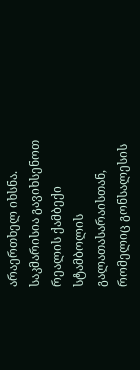არაერთხელ იხსნა. საკმარისია გავიხსენოთ რეალის ქამბექი სტამბოლის გალათასარაისთან, რომელიც გონსალესის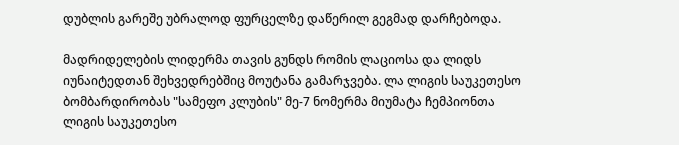დუბლის გარეშე უბრალოდ ფურცელზე დაწერილ გეგმად დარჩებოდა.

მადრიდელების ლიდერმა თავის გუნდს რომის ლაციოსა და ლიდს იუნაიტედთან შეხვედრებშიც მოუტანა გამარჯვება. ლა ლიგის საუკეთესო ბომბარდირობას "სამეფო კლუბის" მე-7 ნომერმა მიუმატა ჩემპიონთა ლიგის საუკეთესო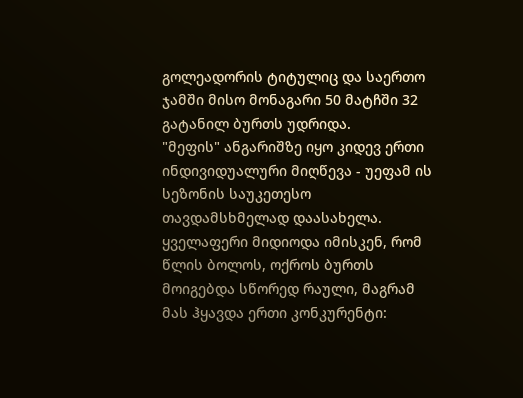გოლეადორის ტიტულიც და საერთო ჯამში მისო მონაგარი 50 მატჩში 32 გატანილ ბურთს უდრიდა.
"მეფის" ანგარიშზე იყო კიდევ ერთი ინდივიდუალური მიღწევა - უეფამ ის სეზონის საუკეთესო თავდამსხმელად დაასახელა. ყველაფერი მიდიოდა იმისკენ, რომ წლის ბოლოს, ოქროს ბურთს მოიგებდა სწორედ რაული, მაგრამ მას ჰყავდა ერთი კონკურენტი: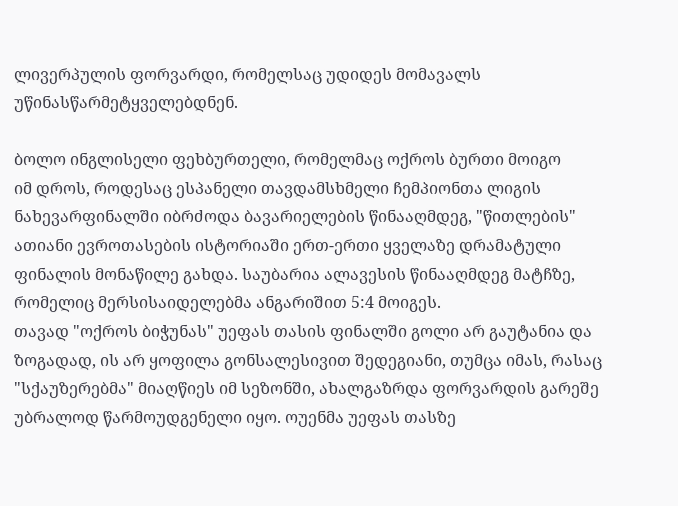ლივერპულის ფორვარდი, რომელსაც უდიდეს მომავალს უწინასწარმეტყველებდნენ.

ბოლო ინგლისელი ფეხბურთელი, რომელმაც ოქროს ბურთი მოიგო
იმ დროს, როდესაც ესპანელი თავდამსხმელი ჩემპიონთა ლიგის ნახევარფინალში იბრძოდა ბავარიელების წინააღმდეგ, "წითლების" ათიანი ევროთასების ისტორიაში ერთ-ერთი ყველაზე დრამატული ფინალის მონაწილე გახდა. საუბარია ალავესის წინააღმდეგ მატჩზე, რომელიც მერსისაიდელებმა ანგარიშით 5:4 მოიგეს.
თავად "ოქროს ბიჭუნას" უეფას თასის ფინალში გოლი არ გაუტანია და ზოგადად, ის არ ყოფილა გონსალესივით შედეგიანი, თუმცა იმას, რასაც "სქაუზერებმა" მიაღწიეს იმ სეზონში, ახალგაზრდა ფორვარდის გარეშე უბრალოდ წარმოუდგენელი იყო. ოუენმა უეფას თასზე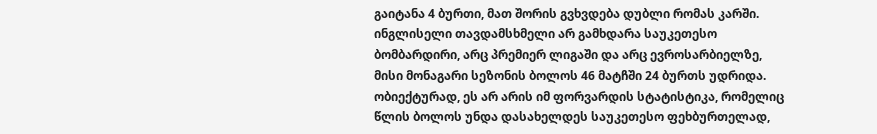გაიტანა 4 ბურთი, მათ შორის გვხვდება დუბლი რომას კარში.
ინგლისელი თავდამსხმელი არ გამხდარა საუკეთესო ბომბარდირი, არც პრემიერ ლიგაში და არც ევროსარბიელზე, მისი მონაგარი სეზონის ბოლოს 46 მატჩში 24 ბურთს უდრიდა. ობიექტურად, ეს არ არის იმ ფორვარდის სტატისტიკა, რომელიც წლის ბოლოს უნდა დასახელდეს საუკეთესო ფეხბურთელად,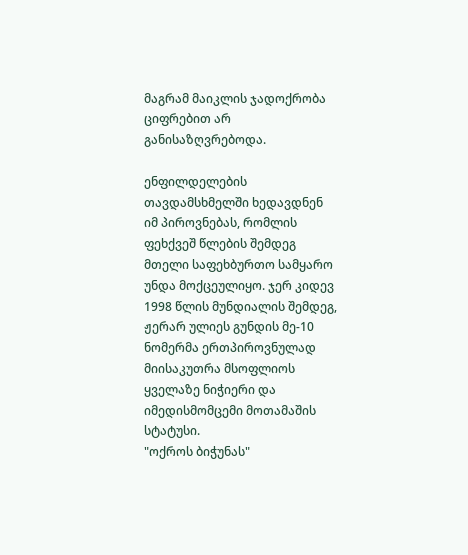მაგრამ მაიკლის ჯადოქრობა ციფრებით არ განისაზღვრებოდა.

ენფილდელების თავდამსხმელში ხედავდნენ იმ პიროვნებას, რომლის ფეხქვეშ წლების შემდეგ მთელი საფეხბურთო სამყარო უნდა მოქცეულიყო. ჯერ კიდევ 1998 წლის მუნდიალის შემდეგ, ჟერარ ულიეს გუნდის მე-10 ნომერმა ერთპიროვნულად მიისაკუთრა მსოფლიოს ყველაზე ნიჭიერი და იმედისმომცემი მოთამაშის სტატუსი.
"ოქროს ბიჭუნას"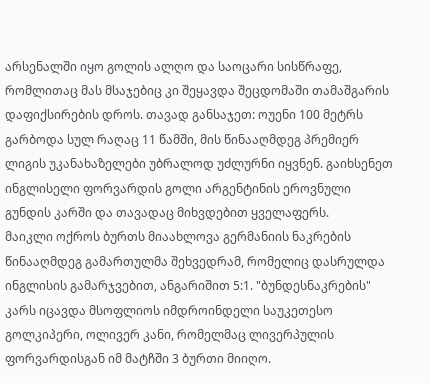არსენალში იყო გოლის ალღო და საოცარი სისწრაფე, რომლითაც მას მსაჯებიც კი შეყავდა შეცდომაში თამაშგარის დაფიქსირების დროს. თავად განსაჯეთ: ოუენი 100 მეტრს გარბოდა სულ რაღაც 11 წამში, მის წინააღმდეგ პრემიერ ლიგის უკანახაზელები უბრალოდ უძლურნი იყვნენ. გაიხსენეთ ინგლისელი ფორვარდის გოლი არგენტინის ეროვნული გუნდის კარში და თავადაც მიხვდებით ყველაფერს.
მაიკლი ოქროს ბურთს მიაახლოვა გერმანიის ნაკრების წინააღმდეგ გამართულმა შეხვედრამ, რომელიც დასრულდა ინგლისის გამარჯვებით, ანგარიშით 5:1. "ბუნდესნაკრების" კარს იცავდა მსოფლიოს იმდროინდელი საუკეთესო გოლკიპერი, ოლივერ კანი, რომელმაც ლივერპულის ფორვარდისგან იმ მატჩში 3 ბურთი მიიღო.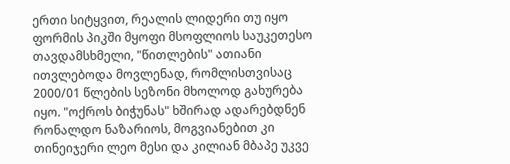ერთი სიტყვით, რეალის ლიდერი თუ იყო ფორმის პიკში მყოფი მსოფლიოს საუკეთესო თავდამსხმელი, "წითლების" ათიანი ითვლებოდა მოვლენად, რომლისთვისაც 2000/01 წლების სეზონი მხოლოდ გახურება იყო. "ოქროს ბიჭუნას" ხშირად ადარებდნენ რონალდო ნაზარიოს, მოგვიანებით კი თინეიჯერი ლეო მესი და კილიან მბაპე უკვე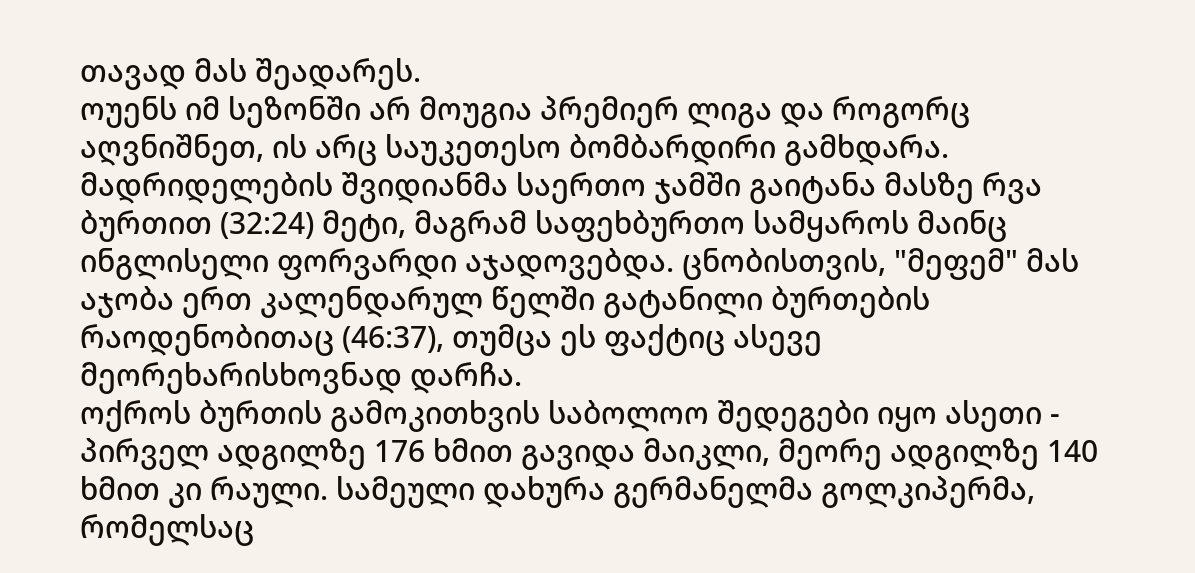თავად მას შეადარეს.
ოუენს იმ სეზონში არ მოუგია პრემიერ ლიგა და როგორც აღვნიშნეთ, ის არც საუკეთესო ბომბარდირი გამხდარა. მადრიდელების შვიდიანმა საერთო ჯამში გაიტანა მასზე რვა ბურთით (32:24) მეტი, მაგრამ საფეხბურთო სამყაროს მაინც ინგლისელი ფორვარდი აჯადოვებდა. ცნობისთვის, "მეფემ" მას აჯობა ერთ კალენდარულ წელში გატანილი ბურთების რაოდენობითაც (46:37), თუმცა ეს ფაქტიც ასევე მეორეხარისხოვნად დარჩა.
ოქროს ბურთის გამოკითხვის საბოლოო შედეგები იყო ასეთი - პირველ ადგილზე 176 ხმით გავიდა მაიკლი, მეორე ადგილზე 140 ხმით კი რაული. სამეული დახურა გერმანელმა გოლკიპერმა, რომელსაც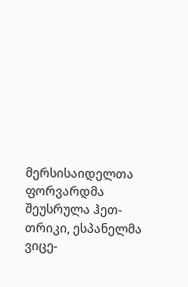მერსისაიდელთა ფორვარდმა შეუსრულა ჰეთ-თრიკი, ესპანელმა ვიცე-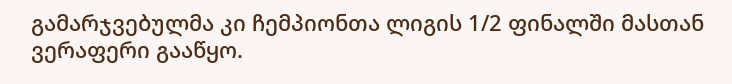გამარჯვებულმა კი ჩემპიონთა ლიგის 1/2 ფინალში მასთან ვერაფერი გააწყო.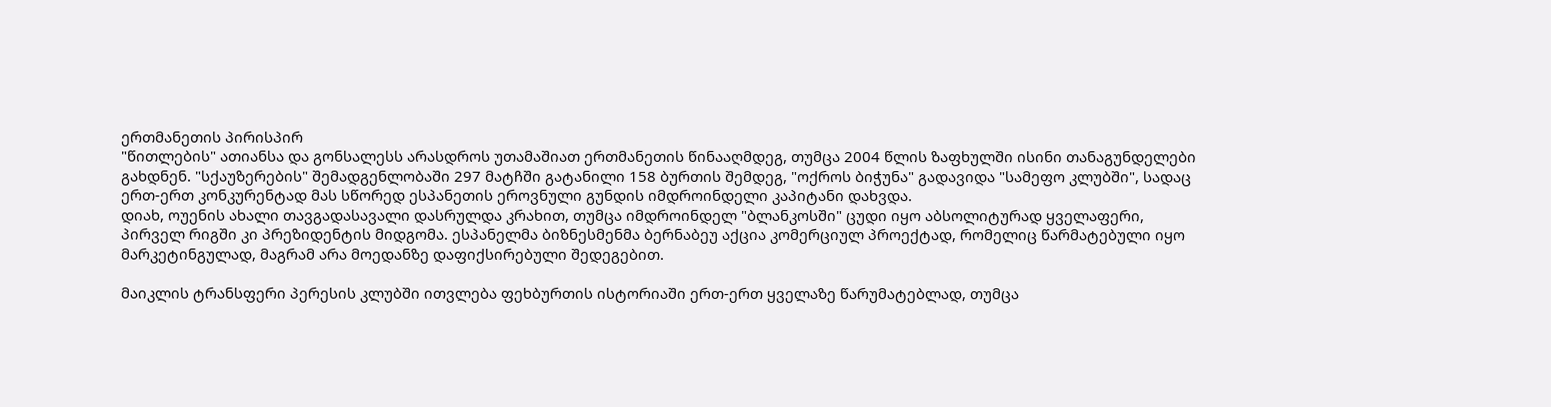ერთმანეთის პირისპირ
"წითლების" ათიანსა და გონსალესს არასდროს უთამაშიათ ერთმანეთის წინააღმდეგ, თუმცა 2004 წლის ზაფხულში ისინი თანაგუნდელები გახდნენ. "სქაუზერების" შემადგენლობაში 297 მატჩში გატანილი 158 ბურთის შემდეგ, "ოქროს ბიჭუნა" გადავიდა "სამეფო კლუბში", სადაც ერთ-ერთ კონკურენტად მას სწორედ ესპანეთის ეროვნული გუნდის იმდროინდელი კაპიტანი დახვდა.
დიახ, ოუენის ახალი თავგადასავალი დასრულდა კრახით, თუმცა იმდროინდელ "ბლანკოსში" ცუდი იყო აბსოლიტურად ყველაფერი, პირველ რიგში კი პრეზიდენტის მიდგომა. ესპანელმა ბიზნესმენმა ბერნაბეუ აქცია კომერციულ პროექტად, რომელიც წარმატებული იყო მარკეტინგულად, მაგრამ არა მოედანზე დაფიქსირებული შედეგებით.

მაიკლის ტრანსფერი პერესის კლუბში ითვლება ფეხბურთის ისტორიაში ერთ-ერთ ყველაზე წარუმატებლად, თუმცა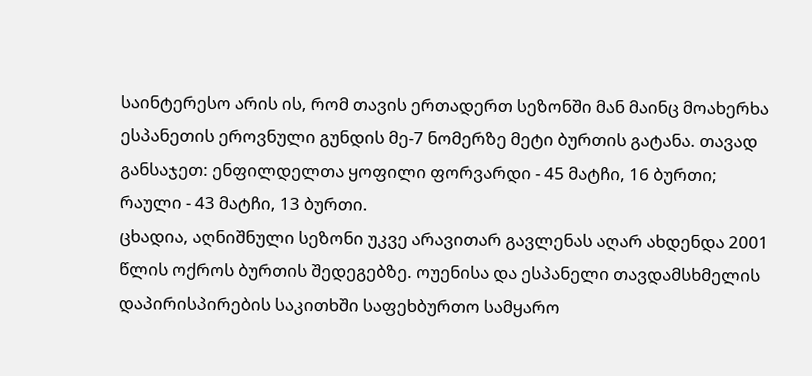საინტერესო არის ის, რომ თავის ერთადერთ სეზონში მან მაინც მოახერხა ესპანეთის ეროვნული გუნდის მე-7 ნომერზე მეტი ბურთის გატანა. თავად განსაჯეთ: ენფილდელთა ყოფილი ფორვარდი - 45 მატჩი, 16 ბურთი; რაული - 43 მატჩი, 13 ბურთი.
ცხადია, აღნიშნული სეზონი უკვე არავითარ გავლენას აღარ ახდენდა 2001 წლის ოქროს ბურთის შედეგებზე. ოუენისა და ესპანელი თავდამსხმელის დაპირისპირების საკითხში საფეხბურთო სამყარო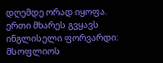დღემდე ორად იყოფა. ერთი მხარეს გვყავს ინგლისელი ფორვარდი: მსოფლიოს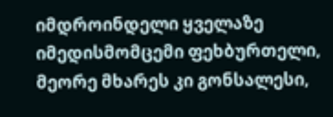იმდროინდელი ყველაზე იმედისმომცემი ფეხბურთელი, მეორე მხარეს კი გონსალესი,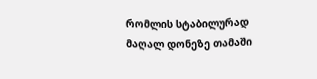რომლის სტაბილურად მაღალ დონეზე თამაში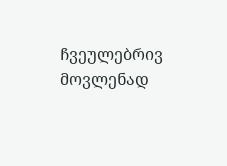ჩვეულებრივ მოვლენად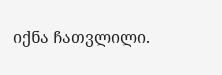იქნა ჩათვლილი.